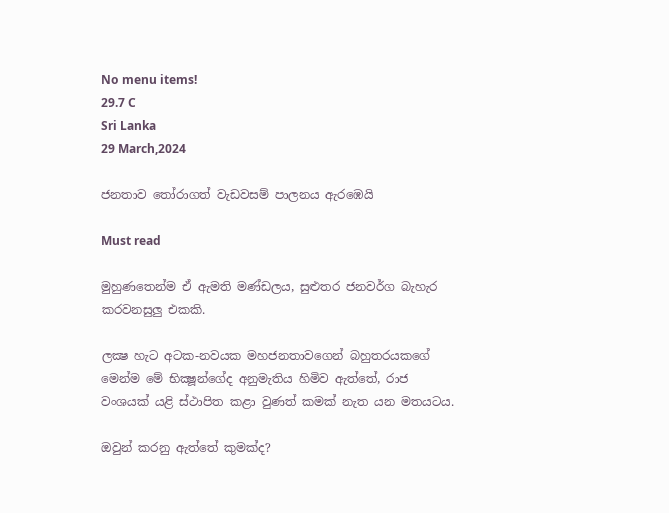No menu items!
29.7 C
Sri Lanka
29 March,2024

ජනතාව තෝරාගත් වැඩවසම් පාලනය ඇරඹෙයි

Must read

මුහුණතෙන්ම ඒ ඇමති මණ්ඩලය, සුළුතර ජනවර්ග බැහැර කරවනසුලු එකකි.

ලක්‍ෂ හැට අටක-නවයක මහජනතාවගෙන් බහුතරයකගේ මෙන්ම මේ භික්‍ෂූන්ගේද අනුමැතිය හිමිව ඇත්තේ, රාජ වංශයක් යළි ස්ථාපිත කළා වුණත් කමක් නැත යන මතයටය.

ඔවුන් කරනු ඇත්තේ කුමක්ද?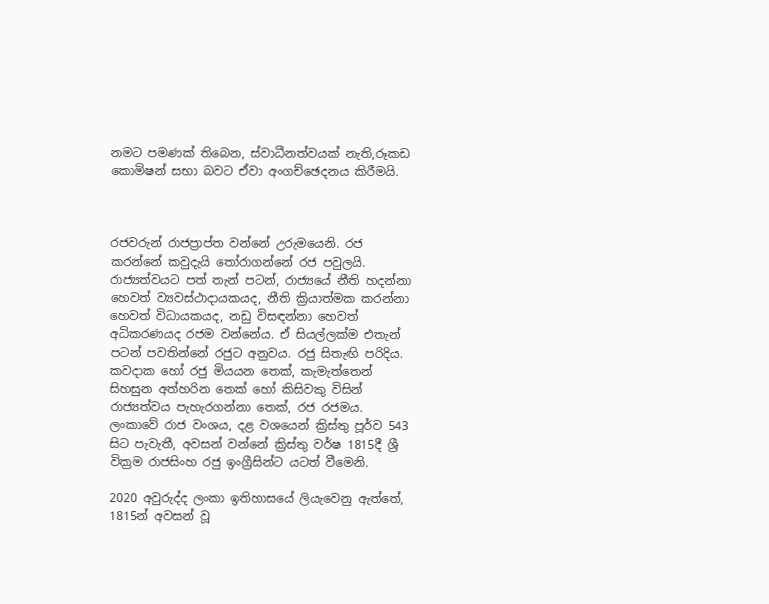නමට පමණක් තිබෙන, ස්වාධීනත්වයක් නැති,රූකඩ කොමිෂන් සභා බවට ඒවා අංගච්ඡෙදනය කිරීමයි.



රජවරුන් රාජප්‍රාප්ත වන්නේ උරුමයෙනි. රජ කරන්නේ කවුදැයි තෝරාගන්නේ රජ පවුලයි. රාජ්‍යත්වයට පත් තැන් පටන්, රාජ්‍යයේ නීති හදන්නා හෙවත් ව්‍යවස්ථාදායකයද, නීති ක්‍රියාත්මක කරන්නා හෙවත් විධායකයද, නඩු විසඳන්නා හෙවත් අධිකරණයද රජම වන්නේය. ඒ සියල්ලක්ම එතැන් පටන් පවතින්නේ රජුට අනුවය. රජු සිතැඟි පරිදිය. කවදාක හෝ රජු මියයන තෙක්, කැමැත්තෙන් සිහසුන අත්හරින තෙක් හෝ කිසිවකු විසින් රාජ්‍යත්වය පැහැරගන්නා තෙක්, රජ රජමය. ලංකාවේ රාජ වංශය, දළ වශයෙන් ක්‍රිස්තු පූර්ව 543 සිට පැවැතී, අවසන් වන්නේ ක්‍රිස්තු වර්ෂ 1815දී ශ්‍රී වික්‍රම රාජසිංහ රජු ඉංග්‍රීසින්ට යටත් වීමෙනි.

2020 අවුරුද්ද ලංකා ඉතිහාසයේ ලියැවෙනු ඇත්තේ, 1815න් අවසන් වූ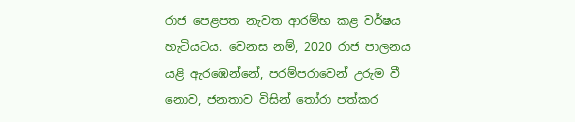රාජ පෙළපත නැවත ආරම්භ කළ වර්ෂය හැටියටය. වෙනස නම්, 2020 රාජ පාලනය යළි ඇරඹෙන්නේ, පරම්පරාවෙන් උරුම වී නොව, ජනතාව විසින් තෝරා පත්කර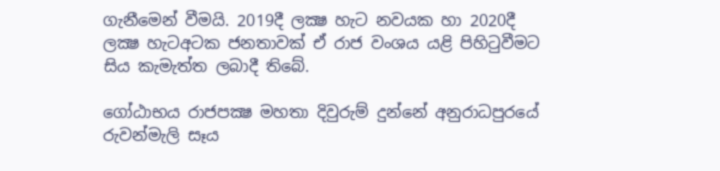ගැනීමෙන් වීමයි. 2019දී ලක්‍ෂ හැට නවයක හා 2020දී ලක්‍ෂ හැටඅටක ජනතාවක් ඒ රාජ වංශය යළි පිහිටුවීමට සිය කැමැත්ත ලබාදී තිබේ.

ගෝඨාභය රාජපක්‍ෂ මහතා දිවුරුම් දුන්නේ අනුරාධපුරයේ රුවන්මැලි සෑය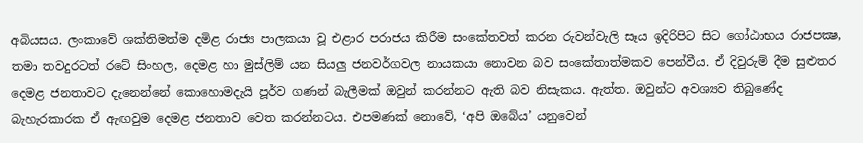අබියසය. ලංකාවේ ශක්තිමත්ම දමිළ රාජ්‍ය පාලකයා වූ එළාර පරාජය කිරීම සංකේතවත් කරන රුවන්වැලි සෑය ඉදිරිපිට සිට ගෝඨාභය රාජපක්‍ෂ, තමා තවදුරටත් රටේ සිංහල, දෙමළ හා මුස්ලිම් යන සියලු ජනවර්ගවල නායකයා නොවන බව සංකේතාත්මකව පෙන්වීය. ඒ දිවුරුම් දීම සුළුතර දෙමළ ජනතාවට දැනෙන්නේ කොහොමදැයි පූර්ව ගණන් බැලීමක් ඔවුන් කරන්නට ඇති බව නිසැකය. ඇත්ත. ඔවුන්ට අවශ්‍යව තිබුණේද බැහැරකාරක ඒ ඇඟවුම දෙමළ ජනතාව වෙත කරන්නටය. එපමණක් නොවේ, ‘අපි ඔබේය’ යනුවෙන්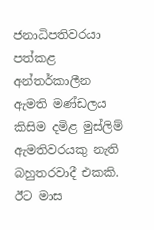ජනාධිපතිවරයා පත්කළ අන්තර්කාලීන ඇමති මණ්ඩලය කිසිම දමිළ මුස්ලිම් ඇමතිවරයකු නැති බහුතරවාදී එකකි. ඊට මාස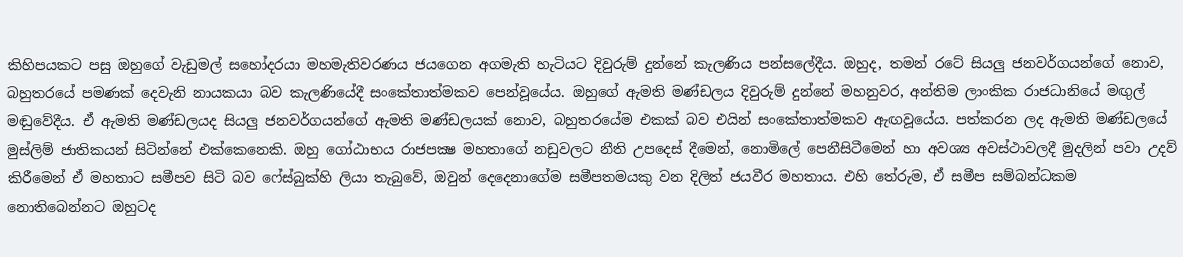කිහිපයකට පසු ඔහුගේ වැඩුමල් සහෝදරයා මහමැතිවරණය ජයගෙන අගමැති හැටියට දිවුරුම් දුන්නේ කැලණිය පන්සලේදීය. ඔහුද, තමන් රටේ සියලු ජනවර්ගයන්ගේ නොව, බහුතරයේ පමණක් දෙවැනි නායකයා බව කැලණියේදී සංකේතාත්මකව පෙන්වූයේය. ඔහුගේ ඇමති මණ්ඩලය දිවුරුම් දුන්නේ මහනුවර, අන්තිම ලාංකික රාජධානියේ මඟුල් මඬුවේදීය. ඒ ඇමති මණ්ඩලයද සියලු ජනවර්ගයන්ගේ ඇමති මණ්ඩලයක් නොව, බහුතරයේම එකක් බව එයින් සංකේතාත්මකව ඇඟවූයේය. පත්කරන ලද ඇමති මණ්ඩලයේ මුස්ලිම් ජාතිකයන් සිටින්නේ එක්කෙනෙකි. ඔහු ගෝඨාභය රාජපක්‍ෂ මහතාගේ නඩුවලට නීති උපදෙස් දීමෙන්, නොමිලේ පෙනීසිටීමෙන් හා අවශ්‍ය අවස්ථාවලදී මුදලින් පවා උදව් කිරීමෙන් ඒ මහතාට සමීපව සිටි බව ෆේස්බුක්හි ලියා තැබුවේ, ඔවුන් දෙදෙනාගේම සමීපතමයකු වන දිලිත් ජයවීර මහතාය. එහි තේරුම, ඒ සමීප සම්බන්ධකම නොතිබෙන්නට ඔහුටද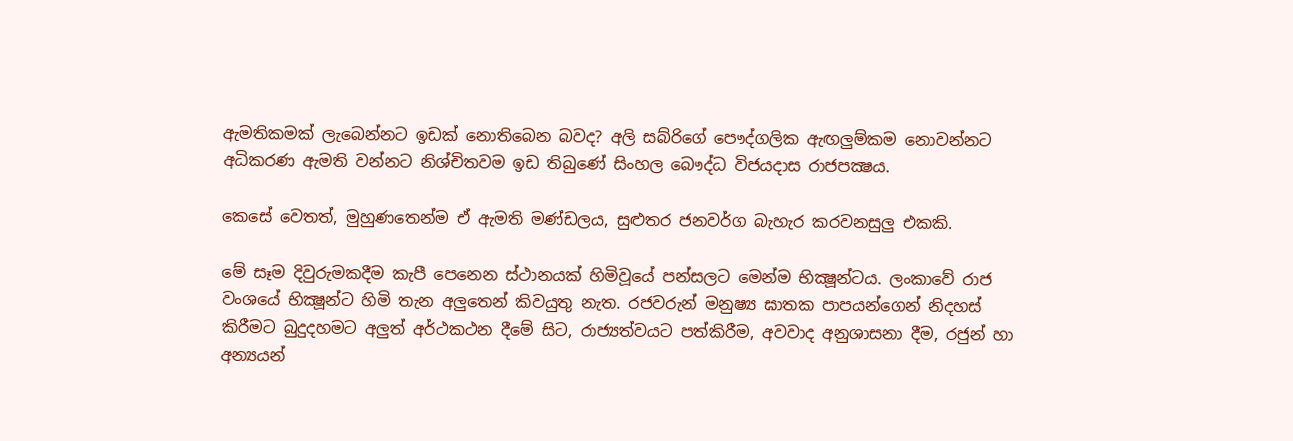ඇමතිකමක් ලැබෙන්නට ඉඩක් නොතිබෙන බවද? අලි සබ්රිගේ පෞද්ගලික ඇඟලුම්කම නොවන්නට අධිකරණ ඇමති වන්නට නිශ්චිතවම ඉඩ තිබුණේ සිංහල බෞද්ධ විජයදාස රාජපක්‍ෂය.

කෙසේ වෙතත්, මුහුණතෙන්ම ඒ ඇමති මණ්ඩලය, සුළුතර ජනවර්ග බැහැර කරවනසුලු එකකි.

මේ සෑම දිවුරුමකදීම කැපී පෙනෙන ස්ථානයක් හිමිවූයේ පන්සලට මෙන්ම භික්‍ෂූන්ටය. ලංකාවේ රාජ වංශයේ භික්‍ෂූන්ට හිමි තැන අලුතෙන් කිවයුතු නැත. රජවරුන් මනුෂ්‍ය ඝාතක පාපයන්ගෙන් නිදහස් කිරීමට බුදුදහමට අලුත් අර්ථකථන දීමේ සිට, රාජ්‍යත්වයට පත්කිරීම, අවවාද අනුශාසනා දීම, රජුන් හා අන්‍යයන්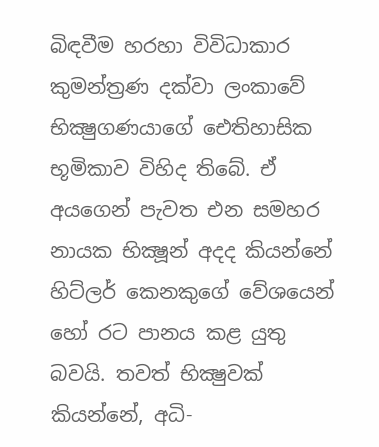බිඳවීම හරහා විවිධාකාර කුමන්ත්‍රණ දක්වා ලංකාවේ භික්‍ෂුගණයාගේ ඓතිහාසික භූමිකාව විහිද තිබේ. ඒ අයගෙන් පැවත එන සමහර නායක භික්‍ෂූන් අදද කියන්නේ හිට්ලර් කෙනකුගේ වේශයෙන් හෝ රට පානය කළ යුතු බවයි. තවත් භික්‍ෂුවක් කියන්නේ, අධි-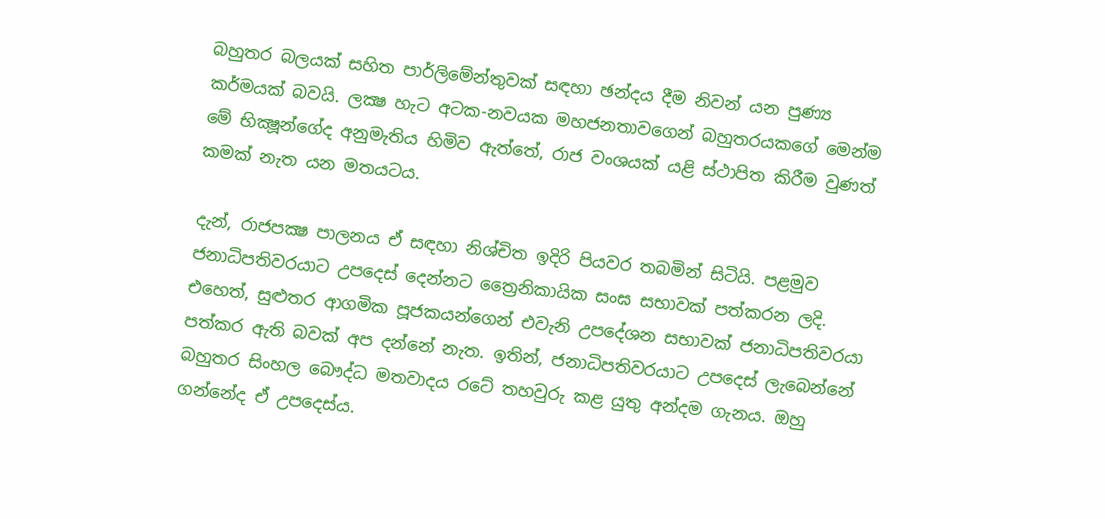බහුතර බලයක් සහිත පාර්ලිමේන්තුවක් සඳහා ඡන්දය දීම නිවන් යන පුණ්‍ය කර්මයක් බවයි. ලක්‍ෂ හැට අටක-නවයක මහජනතාවගෙන් බහුතරයකගේ මෙන්ම මේ භික්‍ෂූන්ගේද අනුමැතිය හිමිව ඇත්තේ, රාජ වංශයක් යළි ස්ථාපිත කිරීම වුණත් කමක් නැත යන මතයටය.

දැන්, රාජපක්‍ෂ පාලනය ඒ සඳහා නිශ්චිත ඉදිරි පියවර තබමින් සිටියි. පළමුව ජනාධිපතිවරයාට උපදෙස් දෙන්නට ත්‍රෛනිකායික සංඝ සභාවක් පත්කරන ලදි. එහෙත්, සුළුතර ආගමික පූජකයන්ගෙන් එවැනි උපදේශන සභාවක් ජනාධිපතිවරයා පත්කර ඇති බවක් අප දන්නේ නැත. ඉතින්, ජනාධිපතිවරයාට උපදෙස් ලැබෙන්නේ බහුතර සිංහල බෞද්ධ මතවාදය රටේ තහවුරු කළ යුතු අන්දම ගැනය. ඔහු ගන්නේද ඒ උපදෙස්ය.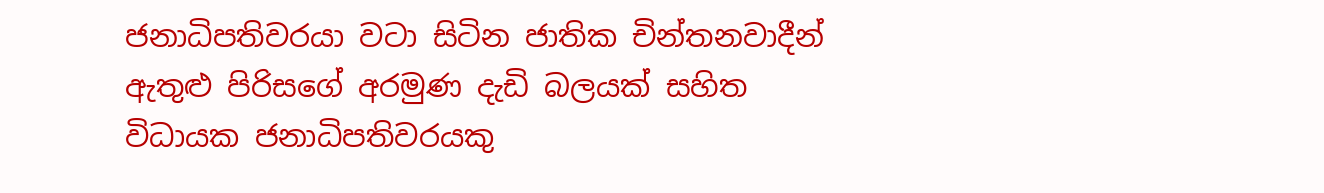ජනාධිපතිවරයා වටා සිටින ජාතික චින්තනවාදීන් ඇතුළු පිරිසගේ අරමුණ දැඩි බලයක් සහිත විධායක ජනාධිපතිවරයකු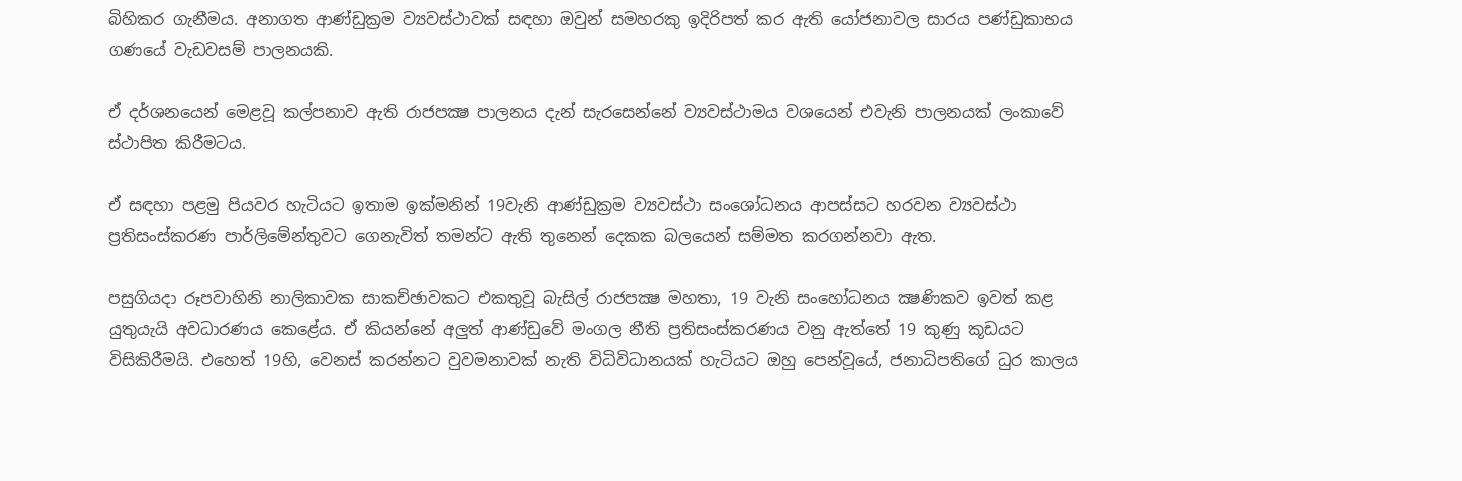බිහිකර ගැනීමය. අනාගත ආණ්ඩුක්‍රම ව්‍යවස්ථාවක් සඳහා ඔවුන් සමහරකු ඉදිරිපත් කර ඇති යෝජනාවල සාරය පණ්ඩුකාභය ගණයේ වැඩවසම් පාලනයකි.

ඒ දර්ශනයෙන් මෙළවූ කල්පනාව ඇති රාජපක්‍ෂ පාලනය දැන් සැරසෙන්නේ ව්‍යවස්ථාමය වශයෙන් එවැනි පාලනයක් ලංකාවේ ස්ථාපිත කිරීමටය.

ඒ සඳහා පළමු පියවර හැටියට ඉතාම ඉක්මනින් 19වැනි ආණ්ඩුක්‍රම ව්‍යවස්ථා සංශෝධනය ආපස්සට හරවන ව්‍යවස්ථා ප්‍රතිසංස්කරණ පාර්ලිමේන්තුවට ගෙනැවිත් තමන්ට ඇති තුනෙන් දෙකක බලයෙන් සම්මත කරගන්නවා ඇත.

පසුගියදා රූපවාහිනි නාලිකාවක සාකච්ඡාවකට එකතුවූ බැසිල් රාජපක්‍ෂ මහතා, 19 වැනි සංහෝධනය ක්‍ෂණිකව ඉවත් කළ යුතුයැයි අවධාරණය කෙළේය. ඒ කියන්නේ අලුත් ආණ්ඩුවේ මංගල නීති ප්‍රතිසංස්කරණය වනු ඇත්තේ 19 කුණු කූඩයට විසිකිරීමයි. එහෙත් 19හි, වෙනස් කරන්නට වුවමනාවක් නැති විධිවිධානයක් හැටියට ඔහු පෙන්වූයේ, ජනාධිපතිගේ ධුර කාලය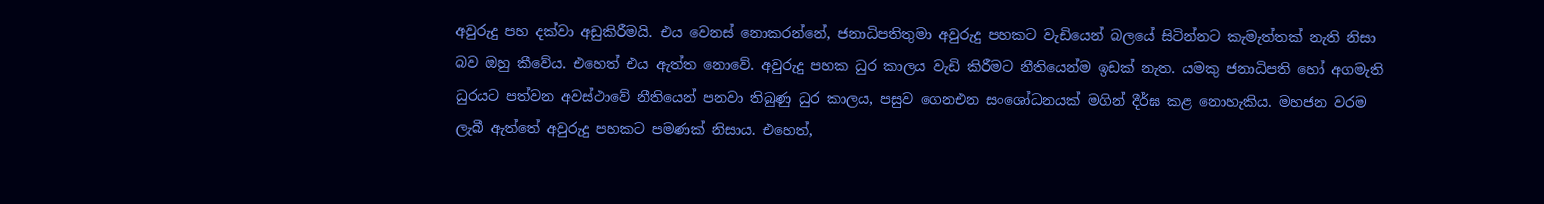අවුරුදු පහ දක්වා අඩුකිරීමයි. එය වෙනස් නොකරන්නේ, ජනාධිපතිතුමා අවුරුදු පහකට වැඩියෙන් බලයේ සිටින්නට කැමැත්තක් නැති නිසා බව ඔහු කීවේය. එහෙත් එය ඇත්ත නොවේ. අවුරුදු පහක ධුර කාලය වැඩි කිරීමට නීතියෙන්ම ඉඩක් නැත. යමකු ජනාධිපති හෝ අගමැති ධුරයට පත්වන අවස්ථාවේ නීතියෙන් පනවා තිබුණු ධුර කාලය, පසුව ගෙනඑන සංශෝධනයක් මගින් දීර්ඝ කළ නොහැකිය. මහජන වරම ලැබී ඇත්තේ අවුරුදු පහකට පමණක් නිසාය. එහෙත්,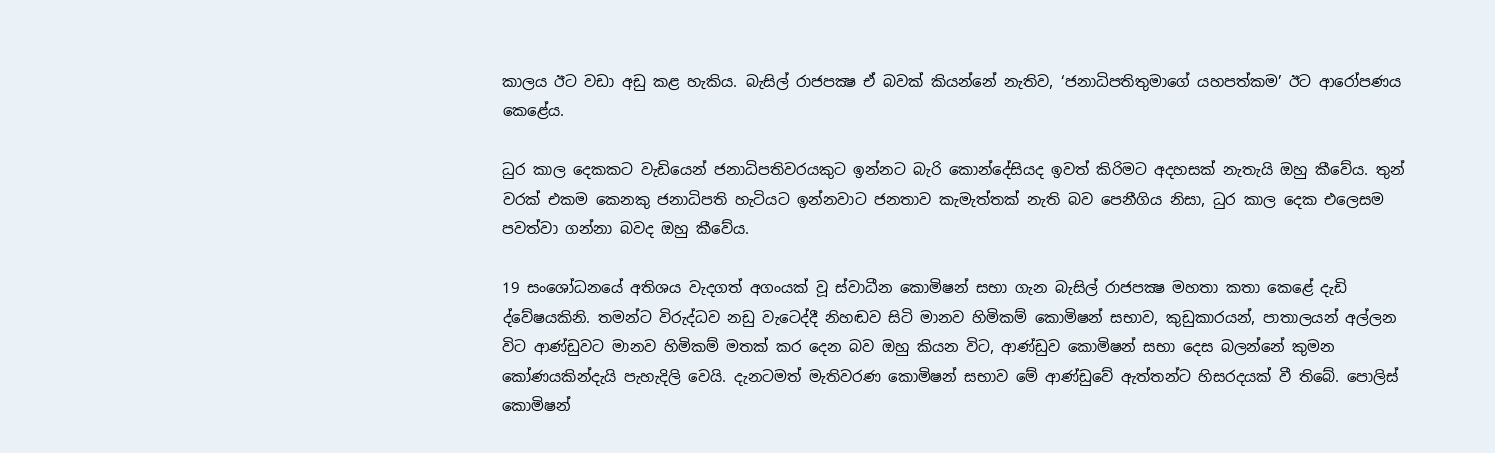කාලය ඊට වඩා අඩු කළ හැකිය. බැසිල් රාජපක්‍ෂ ඒ බවක් කියන්නේ නැතිව, ‘ජනාධිපතිතුමාගේ යහපත්කම’ ඊට ආරෝපණය කෙළේය.

ධුර කාල දෙකකට වැඩියෙන් ජනාධිපතිවරයකුට ඉන්නට බැරි කොන්දේසියද ඉවත් කිරිමට අදහසක් නැතැයි ඔහු කීවේය. තුන් වරක් එකම කෙනකු ජනාධිපති හැටියට ඉන්නවාට ජනතාව කැමැත්තක් නැති බව පෙනීගිය නිසා, ධුර කාල දෙක එලෙසම පවත්වා ගන්නා බවද ඔහු කීවේය.

19 සංශෝධනයේ අතිශය වැදගත් අගංයක් වූ ස්වාධීන කොමිෂන් සභා ගැන බැසිල් රාජපක්‍ෂ මහතා කතා කෙළේ දැඩි ද්වේෂයකිනි. තමන්ට විරුද්ධව නඩු වැටෙද්දී නිහඬව සිටි මානව හිමිකම් කොමිෂන් සභාව, කුඩුකාරයන්, පාතාලයන් අල්ලන විට ආණ්ඩුවට මානව හිමිකම් මතක් කර දෙන බව ඔහු කියන විට, ආණ්ඩුව කොමිෂන් සභා දෙස බලන්නේ කුමන කෝණයකින්දැයි පැහැදිලි වෙයි. දැනටමත් මැතිවරණ කොමිෂන් සභාව මේ ආණ්ඩුවේ ඇත්තන්ට හිසරදයක් වී තිබේ. පොලිස් කොමිෂන්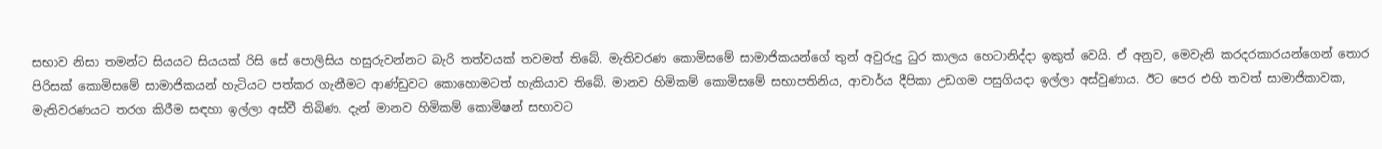සභාව නිසා තමන්ට සියයට සියයක් රිසි සේ පොලිසිය හසුරුවන්නට බැරි තත්වයක් තවමත් තිබේ. මැතිවරණ කොමිසමේ සාමාජිකයන්ගේ තුන් අවුරුදු ධුර කාලය හෙටානිද්දා ඉකුත් වෙයි. ඒ අනුව, මෙවැනි කරදරකාරයන්ගෙන් තොර පිරිසක් කොමිසමේ සාමාජිකයන් හැටියට පත්කර ගැනීමට ආණ්ඩුවට කොහොමටත් හැකියාව තිබේ. මානව හිමිකම් කොමිසමේ සභාපතිනිය, ආචාර්ය දීපිකා උඩගම පසුගියදා ඉල්ලා අස්වුණාය. ඊට පෙර එහි තවත් සාමාජිකාවක, මැතිවරණයට තරග කිරීම සඳහා ඉල්ලා අස්වී තිබිණ. දැන් මානව හිමිකම් කොමිෂන් සභාවට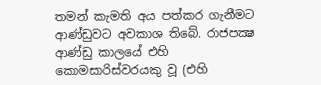තමන් කැමති අය පත්කර ගැනීමට ආණ්ඩුවට අවකාශ තිබේ. රාජපක්‍ෂ ආණ්ඩු කාලයේ එහි කොමසාරිස්වරයකු වූ (එහි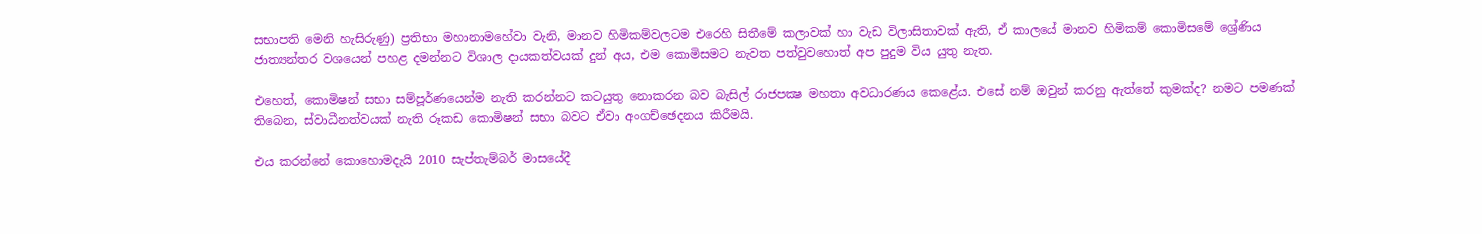සභාපති මෙනි හැසිරුණු) ප්‍රතිභා මහානාමහේවා වැනි, මානව හිමිකම්වලටම එරෙහි සිතීමේ කලාවක් හා වැඩ විලාසිතාවක් ඇති, ඒ කාලයේ මානව හිමිකම් කොමිසමේ ශ්‍රේණිය ජාත්‍යන්තර වශයෙන් පහළ දමන්නට විශාල දායකත්වයක් දුන් අය, එම කොමිසමට නැවත පත්වුවහොත් අප පුදුම විය යුතු නැත.

එහෙත්, කොමිෂන් සභා සම්පූර්ණයෙන්ම නැති කරන්නට කටයුතු නොකරන බව බැසිල් රාජපක්‍ෂ මහතා අවධාරණය කෙළේය. එසේ නම් ඔවුන් කරනු ඇත්තේ කුමක්ද? නමට පමණක් තිබෙන, ස්වාධීනත්වයක් නැති රූකඩ කොමිෂන් සභා බවට ඒවා අංගච්ඡෙදනය කිරීමයි.

එය කරන්නේ කොහොමදැයි 2010 සැප්තැම්බර් මාසයේදී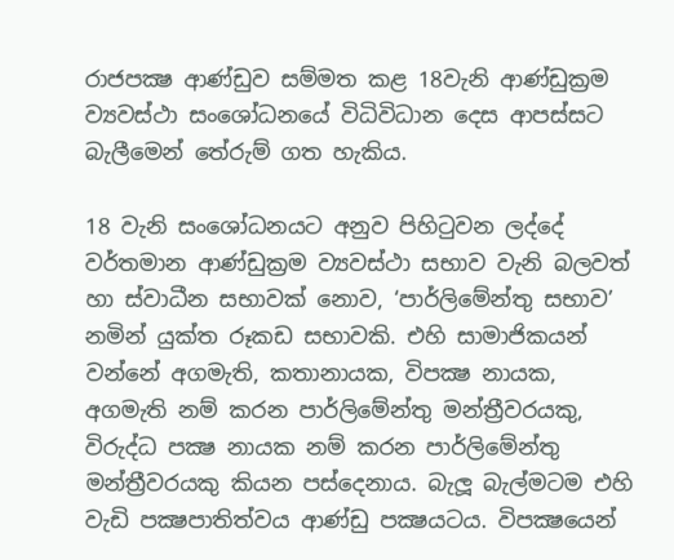රාජපක්‍ෂ ආණ්ඩුව සම්මත කළ 18වැනි ආණ්ඩුක්‍රම ව්‍යවස්ථා සංශෝධනයේ විධිවිධාන දෙස ආපස්සට බැලීමෙන් තේරුම් ගත හැකිය.

18 වැනි සංශෝධනයට අනුව පිහිටුවන ලද්දේ වර්තමාන ආණ්ඩුක්‍රම ව්‍යවස්ථා සභාව වැනි බලවත් හා ස්වාධීන සභාවක් නොව, ‘පාර්ලිමේන්තු සභාව’ නමින් යුක්ත රූකඩ සභාවකි. එහි සාමාජිකයන් වන්නේ අගමැති, කතානායක, විපක්‍ෂ නායක, අගමැති නම් කරන පාර්ලිමේන්තු මන්ත්‍රීවරයකු, විරුද්ධ පක්‍ෂ නායක නම් කරන පාර්ලිමේන්තු මන්ත්‍රීවරයකු කියන පස්දෙනාය. බැලූ බැල්මටම එහි වැඩි පක්‍ෂපාතිත්වය ආණ්ඩු පක්‍ෂයටය. විපක්‍ෂයෙන්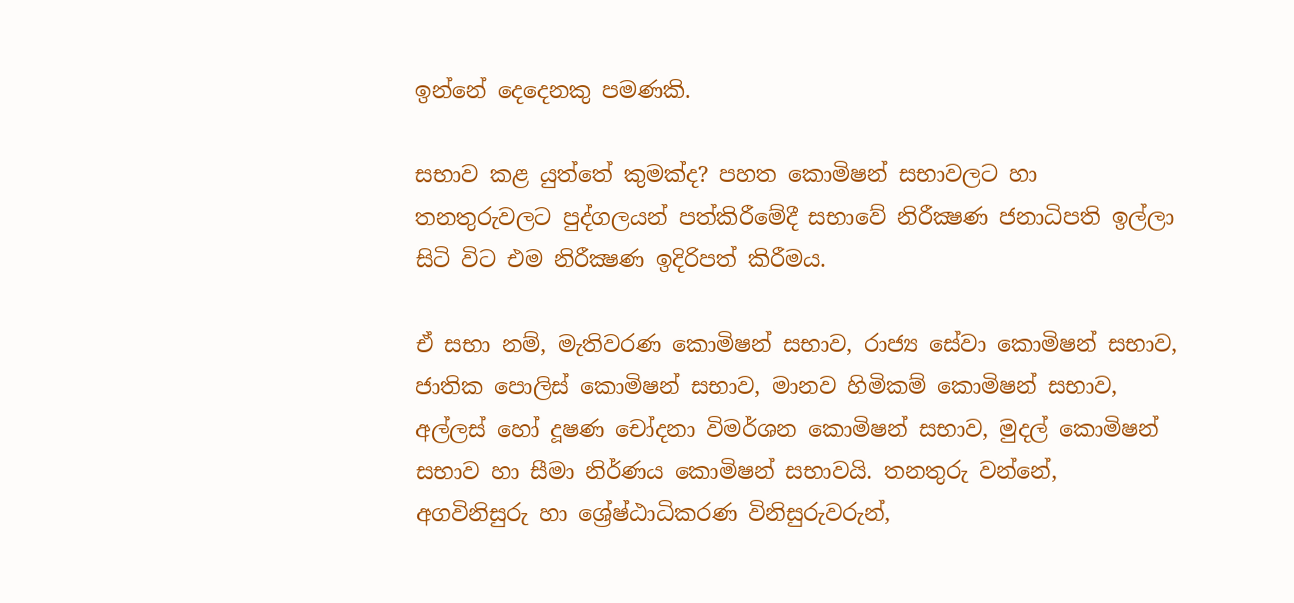ඉන්නේ දෙදෙනකු පමණකි.

සභාව කළ යුත්තේ කුමක්ද? පහත කොමිෂන් සභාවලට හා තනතුරුවලට පුද්ගලයන් පත්කිරීමේදී සභාවේ නිරීක්‍ෂණ ජනාධිපති ඉල්ලා සිටි විට එම නිරීක්‍ෂණ ඉදිරිපත් කිරීමය.

ඒ සභා නම්, මැතිවරණ කොමිෂන් සභාව, රාජ්‍ය සේවා කොමිෂන් සභාව, ජාතික පොලිස් කොමිෂන් සභාව, මානව හිමිකම් කොමිෂන් සභාව, අල්ලස් හෝ දූෂණ චෝදනා විමර්ශන කොමිෂන් සභාව, මුදල් කොමිෂන් සභාව හා සීමා නිර්ණය කොමිෂන් සභාවයි. තනතුරු වන්නේ, අගවිනිසුරු හා ශ්‍රේෂ්ඨාධිකරණ විනිසුරුවරුන්,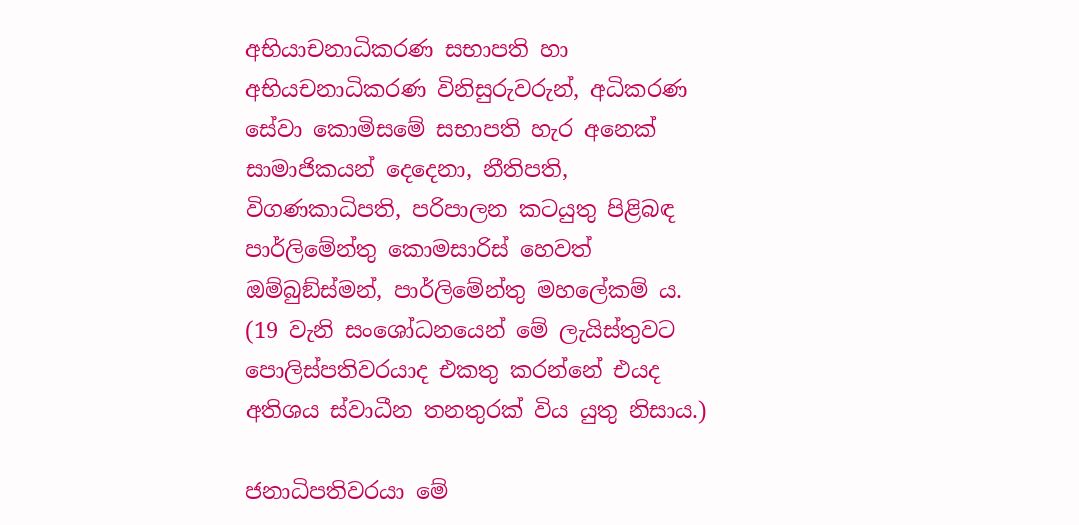අභියාචනාධිකරණ සභාපති හා අභියචනාධිකරණ විනිසුරුවරුන්, අධිකරණ සේවා කොමිසමේ සභාපති හැර අනෙක් සාමාජිකයන් දෙදෙනා, නීතිපති, විගණකාධිපති, පරිපාලන කටයුතු පිළිබඳ පාර්ලිමේන්තු කොමසාරිස් හෙවත් ඔම්බුඞ්ස්මන්, පාර්ලිමේන්තු මහලේකම් ය. (19 වැනි සංශෝධනයෙන් මේ ලැයිස්තුවට පොලිස්පතිවරයාද එකතු කරන්නේ එයද අතිශය ස්වාධීන තනතුරක් විය යුතු නිසාය.)

ජනාධිපතිවරයා මේ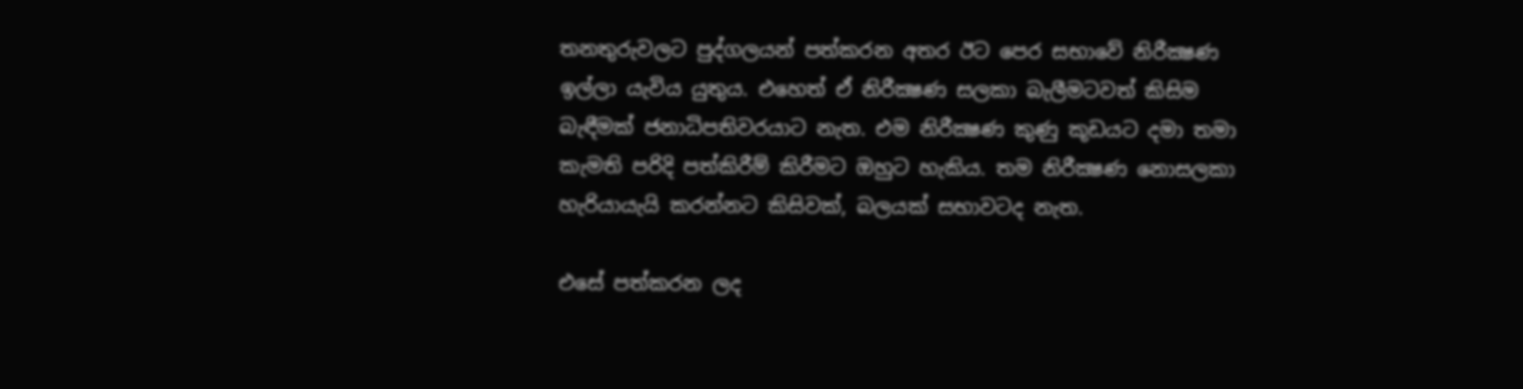තනතුරුවලට පුද්ගලයන් පත්කරන අතර ඊට පෙර සභාවේ නිරීක්‍ෂණ ඉල්ලා යැවිය යුතුය. එහෙත් ඒ නිරීක්‍ෂණ සලකා බැලීමටවත් කිසිම බැඳීමක් ජනාධිපතිවරයාට නැත. එම නිරීක්‍ෂණ කුණු කූඩයට දමා තමා කැමති පරිදි පත්කිරීම් කිරීමට ඔහුට හැකිය. තම නිරීක්‍ෂණ නොසලකා හැරියායැයි කරන්නට කිසිවක්, බලයක් සභාවටද නැත.

එසේ පත්කරන ලද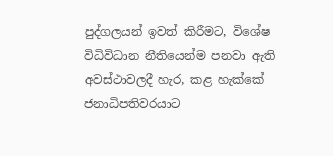පුද්ගලයන් ඉවත් කිරීමට, විශේෂ විධිවිධාන නීතියෙන්ම පනවා ඇති අවස්ථාවලදී හැර, කළ හැක්කේ ජනාධිපතිවරයාට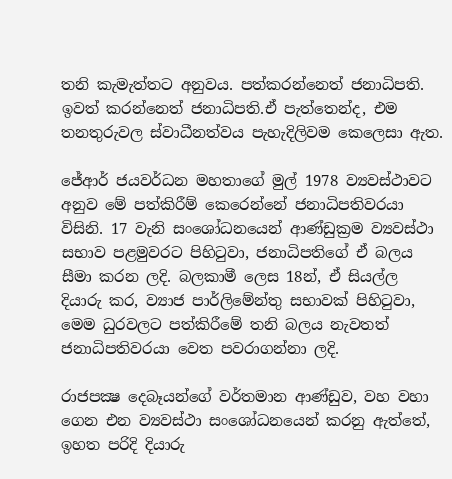තනි කැමැත්තට අනුවය. පත්කරන්නෙත් ජනාධිපති. ඉවත් කරන්නෙත් ජනාධිපති.ඒ පැත්තෙන්ද, එම තනතුරුවල ස්වාධීනත්වය පැහැදිලිවම කෙලෙසා ඇත.

ජේආර් ජයවර්ධන මහතාගේ මුල් 1978 ව්‍යවස්ථාවට අනුව මේ පත්කිරීම් කෙරෙන්නේ ජනාධිපතිවරයා විසිනි. 17 වැනි සංශෝධනයෙන් ආණ්ඩුක්‍රම ව්‍යවස්ථා සභාව පළමුවරට පිහිටුවා, ජනාධිපතිගේ ඒ බලය සීමා කරන ලදි. බලකාමී ලෙස 18න්, ඒ සියල්ල දියාරු කර, ව්‍යාජ පාර්ලිමේන්තු සභාවක් පිහිටුවා, මෙම ධුරවලට පත්කිරීමේ තනි බලය නැවතත් ජනාධිපතිවරයා වෙත පවරාගන්නා ලදි.

රාජපක්‍ෂ දෙබෑයන්ගේ වර්තමාන ආණ්ඩුව, වහ වහා ගෙන එන ව්‍යවස්ථා සංශෝධනයෙන් කරනු ඇත්තේ, ඉහත පරිදි දියාරු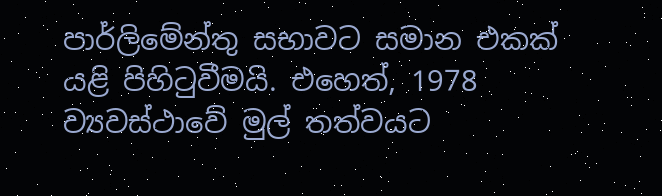පාර්ලිමේන්තු සභාවට සමාන එකක් යළි පිහිටුවීමයි. එහෙත්, 1978 ව්‍යවස්ථාවේ මුල් තත්වයට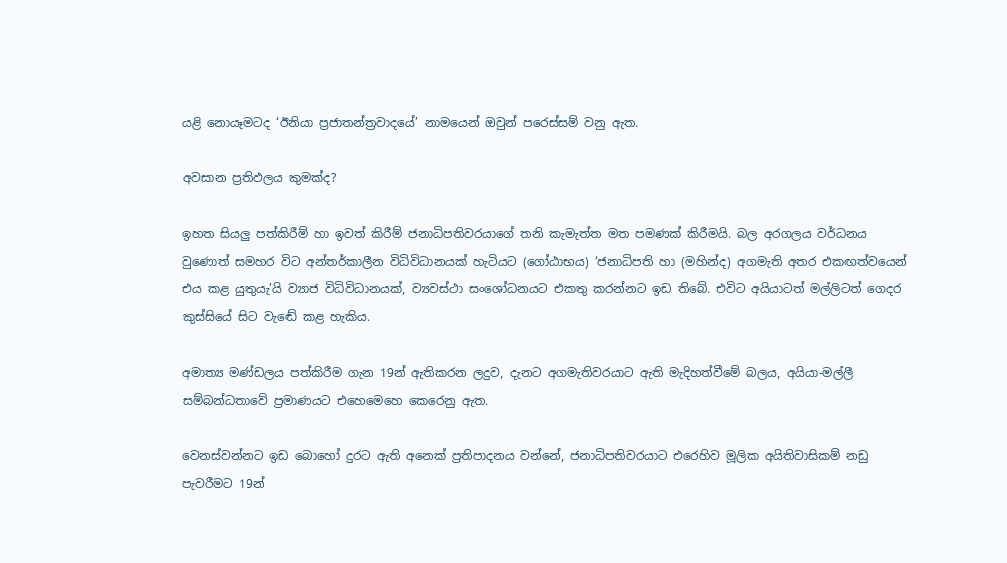යළි නොයෑමටද ‘ඊනියා ප්‍රජාතන්ත්‍රවාදයේ’ නාමයෙන් ඔවුන් පරෙස්සම් වනු ඇත.

අවසාන ප්‍රතිඵලය කුමක්ද?

ඉහත සියලු පත්කිරීම් හා ඉවත් කිරීම් ජනාධිපතිවරයාගේ තනි කැමැත්ත මත පමණක් කිරීමයි. බල අරගලය වර්ධනය වුණොත් සමහර විට අන්තර්කාලීන විධිවිධානයක් හැටියට (ගෝඨාභය) ‘ජනාධිපති හා (මහින්ද) අගමැති අතර එකඟත්වයෙන් එය කළ යුතුයැ’යි ව්‍යාජ විධිවිධානයක්, ව්‍යවස්ථා සංශෝධනයට එකතු කරන්නට ඉඩ තිබේ. එවිට අයියාටත් මල්ලිටත් ගෙදර කුස්සියේ සිට වැඬේ කළ හැකිය.

අමාත්‍ය මණ්ඩලය පත්කිරීම ගැන 19න් ඇතිකරන ලදුව, දැනට අගමැතිවරයාට ඇති මැදිහත්වීමේ බලය, අයියා-මල්ලී සම්බන්ධතාවේ ප්‍රමාණයට එහෙමෙහෙ කෙරෙනු ඇත.

වෙනස්වන්නට ඉඩ බොහෝ දුරට ඇති අනෙක් ප්‍රතිපාදනය වන්නේ, ජනාධිපතිවරයාට එරෙහිව මූලික අයිතිවාසිකම් නඩු පැවරීමට 19න්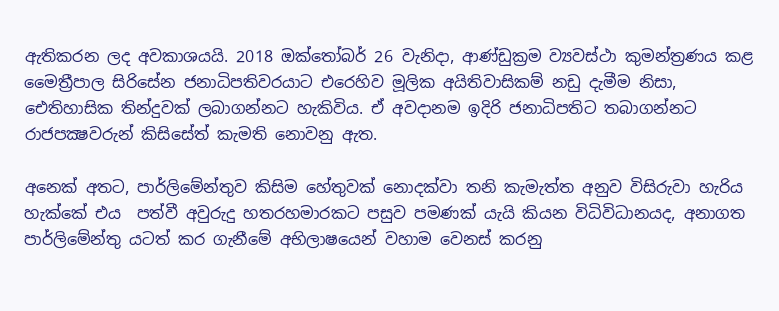ඇතිකරන ලද අවකාශයයි. 2018 ඔක්තෝබර් 26 වැනිදා, ආණ්ඩුක්‍රම ව්‍යවස්ථා කුමන්ත්‍රණය කළ මෛත්‍රීපාල සිරිසේන ජනාධිපතිවරයාට එරෙහිව මූලික අයිතිවාසිකම් නඩු දැමීම නිසා, ඓතිහාසික තින්දුවක් ලබාගන්නට හැකිවිය. ඒ අවදානම ඉදිරි ජනාධිපතිට තබාගන්නට රාජපක්‍ෂවරුන් කිසිසේත් කැමති නොවනු ඇත.

අනෙක් අතට, පාර්ලිමේන්තුව කිසිම හේතුවක් නොදක්වා තනි කැමැත්ත අනුව විසිරුවා හැරිය හැක්කේ එය  පත්වී අවුරුදු හතරහමාරකට පසුව පමණක් යැයි කියන විධිවිධානයද, අනාගත පාර්ලිමේන්තු යටත් කර ගැනීමේ අභිලාෂයෙන් වහාම වෙනස් කරනු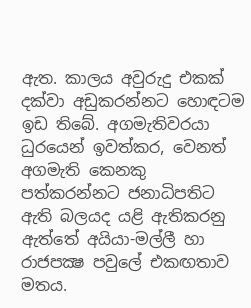ඇත. කාලය අවුරුදු එකක් දක්වා අඩුකරන්නට හොඳටම ඉඩ තිබේ. අගමැතිවරයා ධුරයෙන් ඉවත්කර, වෙනත් අගමැති කෙනකු පත්කරන්නට ජනාධිපතිට ඇති බලයද යළි ඇතිකරනු ඇත්තේ අයියා-මල්ලී හා රාජපක්‍ෂ පවුලේ එකඟතාව මතය.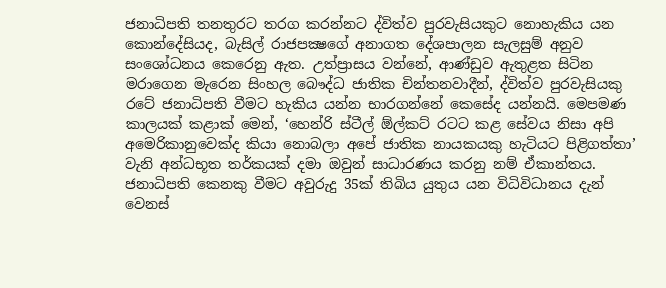ජනාධිපති තනතුරට තරග කරන්නට ද්විත්ව පුරවැසියකුට නොහැකිය යන කොන්දේසියද, බැසිල් රාජපක්‍ෂගේ අනාගත දේශපාලන සැලසුම් අනුව සංශෝධනය කෙරෙනු ඇත. උත්ප්‍රාසය වන්නේ, ආණ්ඩුව ඇතුළත සිටින මරාගෙන මැරෙන සිංහල බෞද්ධ ජාතික චින්තනවාදීන්, ද්විත්ව පුරවැසියකු රටේ ජනාධිපති වීමට හැකිය යන්න භාරගන්නේ කෙසේද යන්නයි. මෙපමණ කාලයක් කළාක් මෙන්, ‘හෙන්රි ස්ටීල් ඕල්කට් රටට කළ සේවය නිසා අපි අමෙරිකානුවෙක්ද කියා නොබලා අපේ ජාතික නායකයකු හැටියට පිළිගත්තා’ වැනි අන්ධභූත තර්කයක් දමා ඔවුන් සාධාරණය කරනු නම් ඒකාන්තය. ජනාධිපති කෙනකු වීමට අවුරුදු 35ක් තිබිය යුතුය යන විධිවිධානය දැන් වෙනස්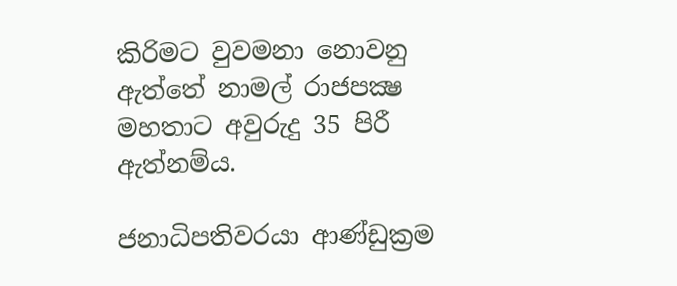කිරිමට වුවමනා නොවනු ඇත්තේ නාමල් රාජපක්‍ෂ මහතාට අවුරුදු 35 පිරී ඇත්නම්ය.

ජනාධිපතිවරයා ආණ්ඩුක්‍රම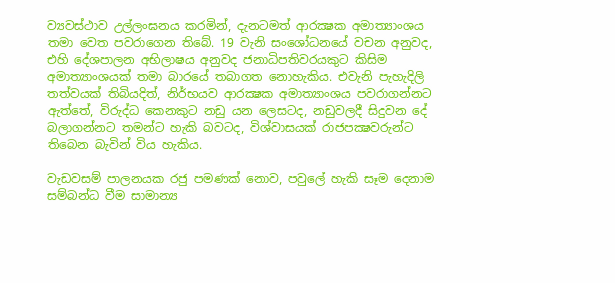ව්‍යවස්ථාව උල්ලංඝනය කරමින්, දැනටමත් ආරක්‍ෂක අමාත්‍යාංශය තමා වෙත පවරාගෙන තිබේ. 19 වැනි සංශෝධනයේ වචන අනුවද, එහි දේශපාලන අභිලාෂය අනුවද ජනාධිපතිවරයකුට කිසිම අමාත්‍යාංශයක් තමා බාරයේ තබාගත නොහැකිය. එවැනි පැහැදිලි තත්වයක් තිබියදිත්, නිර්භයව ආරක්‍ෂක අමාත්‍යාංශය පවරාගන්නට ඇත්තේ, විරුද්ධ කෙනකුට නඩු යන ලෙසටද, නඩුවලදී සිදුවන දේ බලාගන්නට තමන්ට හැකි බවටද, විශ්වාසයක් රාජපක්‍ෂවරුන්ට තිබෙන බැවින් විය හැකිය.

වැඩවසම් පාලනයක රජු පමණක් නොව, පවුලේ හැකි සෑම දෙනාම සම්බන්ධ වීම සාමාන්‍ය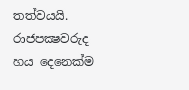තත්වයයි. රාජපක්‍ෂවරුද හය දෙනෙක්ම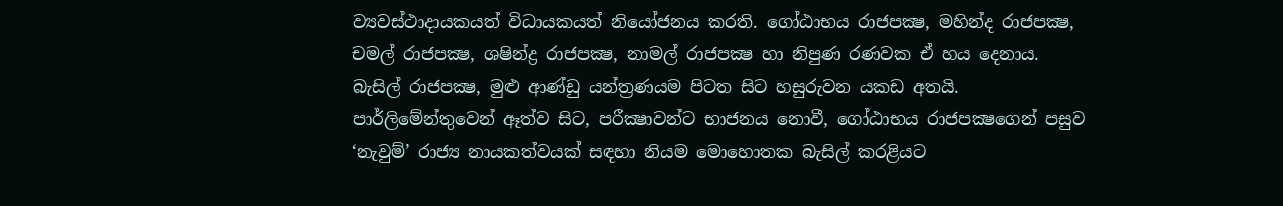ව්‍යවස්ථාදායකයත් විධායකයත් නියෝජනය කරති. ගෝඨාභය රාජපක්‍ෂ, මහින්ද රාජපක්‍ෂ, චමල් රාජපක්‍ෂ, ශෂින්ද්‍ර රාජපක්‍ෂ, නාමල් රාජපක්‍ෂ හා නිපුණ රණවක ඒ හය දෙනාය. බැසිල් රාජපක්‍ෂ, මුළු ආණ්ඩු යන්ත්‍රණයම පිටත සිට හසුරුවන යකඩ අතයි. පාර්ලිමේන්තුවෙන් ඈත්ව සිට, පරීක්‍ෂාවන්ට භාජනය නොවී, ගෝඨාභය රාජපක්‍ෂගෙන් පසුව ‘නැවුම්’ රාජ්‍ය නායකත්වයක් සඳහා නියම මොහොතක බැසිල් කරළියට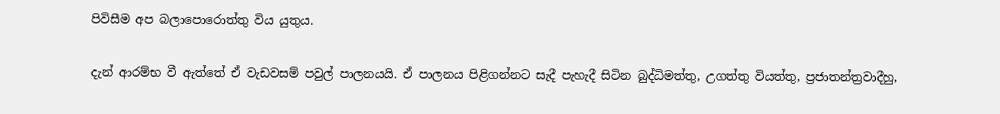පිවිසීම අප බලාපොරොත්තු විය යුතුය.

දැන් ආරම්භ වී ඇත්තේ ඒ වැඩවසම් පවුල් පාලනයයි. ඒ පාලනය පිළිගන්නට සැදී පැහැදී සිටින බුද්ධිමත්තු, උගත්තු වියත්තු, ප්‍රජාතන්ත්‍රවාදීහු,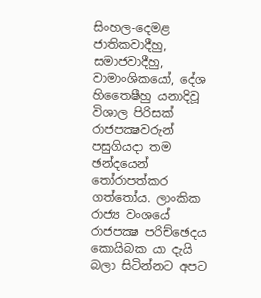සිංහල-දෙමළ ජාතිකවාදීහු, සමාජවාදීහු, වාමාංශිකයෝ, දේශ හිතෛෂීහු යනාදිවූ විශාල පිරිසක් රාජපක්‍ෂවරුන් පසුගියදා තම ඡන්දයෙන් තෝරාපත්කර ගත්තෝය. ලාංකික රාජ්‍ය වංශයේ රාජපක්‍ෂ පරිච්ඡෙදය කොයිබක යා දැයි බලා සිටින්නට අපට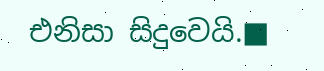එනිසා සිදුවෙයි.■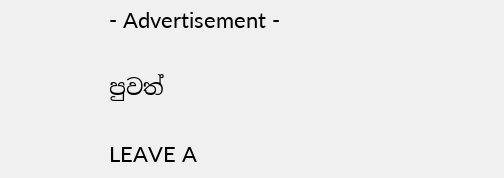- Advertisement -

පුවත්

LEAVE A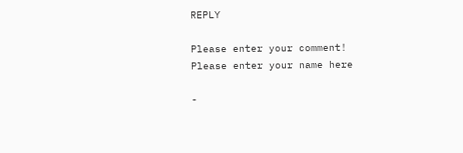REPLY

Please enter your comment!
Please enter your name here

-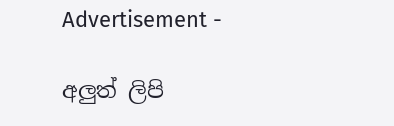Advertisement -

අලුත් ලිපි